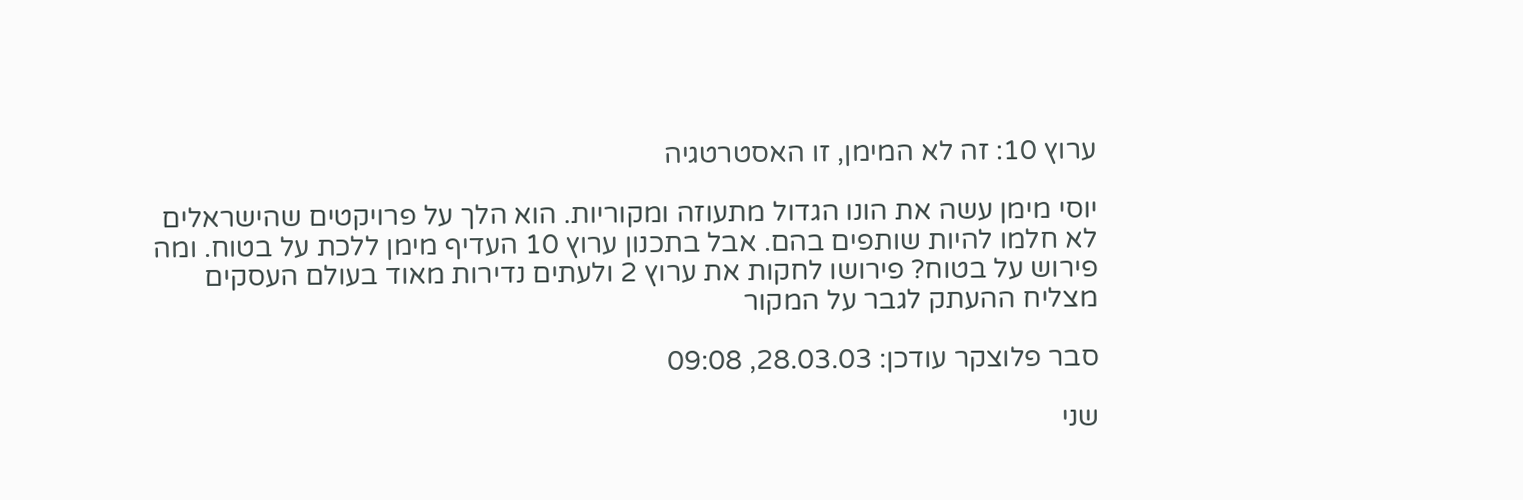ערוץ 10: זה לא המימן, זו האסטרטגיה

יוסי מימן עשה את הונו הגדול מתעוזה ומקוריות. הוא הלך על פרויקטים שהישראלים לא חלמו להיות שותפים בהם. אבל בתכנון ערוץ 10 העדיף מימן ללכת על בטוח. ומה פירוש על בטוח? פירושו לחקות את ערוץ 2 ולעתים נדירות מאוד בעולם העסקים מצליח ההעתק לגבר על המקור

סבר פלוצקר עודכן: 28.03.03, 09:08

שני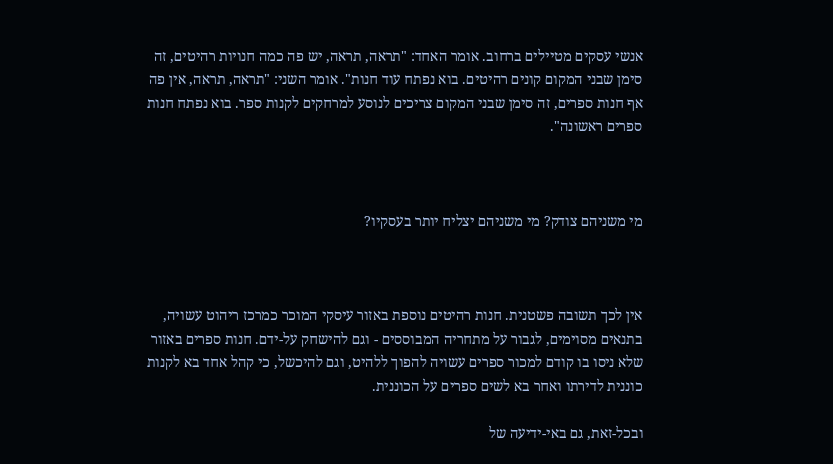אנשי עסקים מטיילים ברחוב. אומר האחד: "תראה, תראה, יש פה כמה חנויות רהיטים, זה סימן שבני המקום קונים רהיטים. בוא נפתח עוד חנות". אומר השני: "תראה, תראה, אין פה אף חנות ספרים, זה סימן שבני המקום צריכים לנוסע למרחקים לקנות ספר. בוא נפתח חנות ספרים ראשונה".



מי משניהם צודק? מי משניהם יצליח יותר בעסקיו?



אין לכך תשובה פשטנית. חנות רהיטים נוספת באזור עיסקי המוכר כמרכז ריהוט עשויה, בתנאים מסוימים, לגבור על מתחריה המבוססים - וגם להישחק על-ידם. חנות ספרים באזור שלא ניסו בו קודם למכור ספרים עשויה להפוך ללהיט, וגם להיכשל, כי קהל אחד בא לקנות כוננית לדירתו ואחר בא לשים ספרים על הכוננית.

ובכל-זאת, גם באי-ידיעה של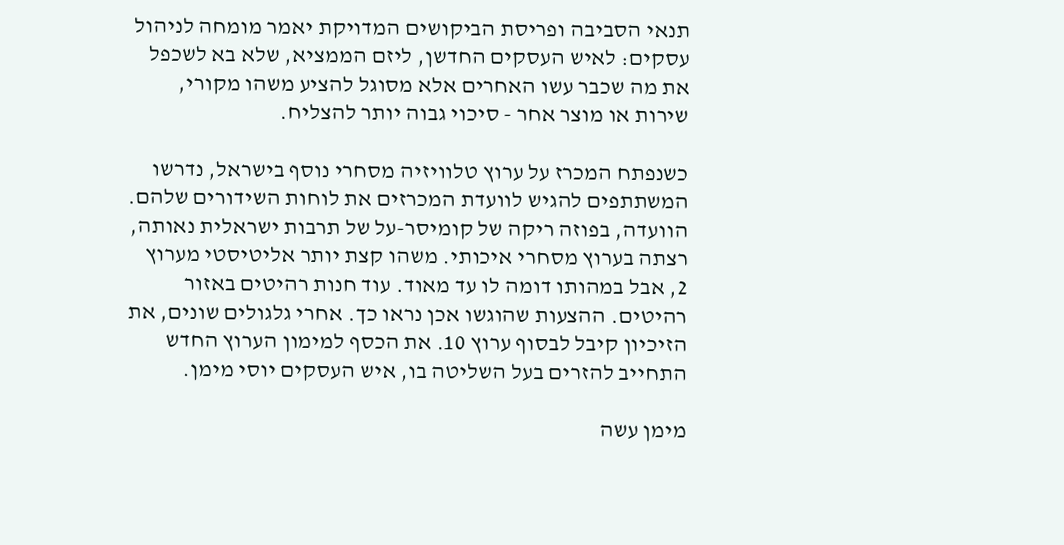תנאי הסביבה ופריסת הביקושים המדויקת יאמר מומחה לניהול עסקים: לאיש העסקים החדשן, ליזם הממציא, שלא בא לשכפל את מה שכבר עשו האחרים אלא מסוגל להציע משהו מקורי, שירות או מוצר אחר - סיכוי גבוה יותר להצליח.

כשנפתח המכרז על ערוץ טלוויזיה מסחרי נוסף בישראל, נדרשו המשתתפים להגיש לוועדת המכרזים את לוחות השידורים שלהם. הוועדה, בפוזה ריקה של קומיסר-על של תרבות ישראלית נאותה, רצתה בערוץ מסחרי איכותי. משהו קצת יותר אליטיסטי מערוץ 2, אבל במהותו דומה לו עד מאוד. עוד חנות רהיטים באזור רהיטים. ההצעות שהוגשו אכן נראו כך. אחרי גלגולים שונים, את הזיכיון קיבל לבסוף ערוץ 10. את הכסף למימון הערוץ החדש התחייב להזרים בעל השליטה בו, איש העסקים יוסי מימן.

מימן עשה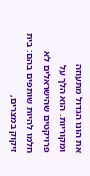את הונו הגדול מתעוזה ומקוריות. הוא הלך על פרויקטים שהישראלים לא חלמו להיות שותפים בהם: בית זיקוק במצרים,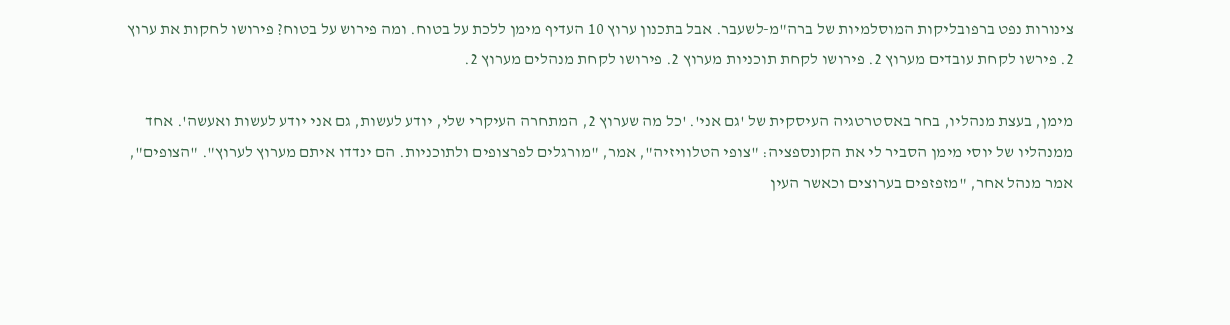צינורות נפט ברפובליקות המוסלמיות של ברה"מ-לשעבר. אבל בתכנון ערוץ 10 העדיף מימן ללכת על בטוח. ומה פירוש על בטוח? פירושו לחקות את ערוץ 2. פירשו לקחת עובדים מערוץ 2. פירושו לקחת תוכניות מערוץ 2. פירושו לקחת מנהלים מערוץ 2.

מימן, בעצת מנהליו, בחר באסטרטגיה העיסקית של 'גם אני'. 'כל מה שערוץ 2, המתחרה העיקרי שלי, יודע לעשות, גם אני יודע לעשות ואעשה'. אחד ממנהליו של יוסי מימן הסביר לי את הקונספציה: "צופי הטלוויזיה", אמר, "מורגלים לפרצופים ולתוכניות. הם ינדדו איתם מערוץ לערוץ". "הצופים", אמר מנהל אחר, "מזפזפים בערוצים וכאשר העין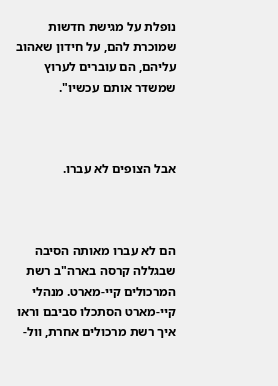נופלת על מגישת חדשות שמוכרת להם, על חידון שאהוב עליהם, הם עוברים לערוץ שמשדר אותם עכשיו".



אבל הצופים לא עברו.



הם לא עברו מאותה הסיבה שבגללה קרסה בארה"ב רשת המרכולים קיי-מארט. מנהלי קיי-מארט הסתכלו סביבם וראו איך רשת מרכולים אחרת, וול-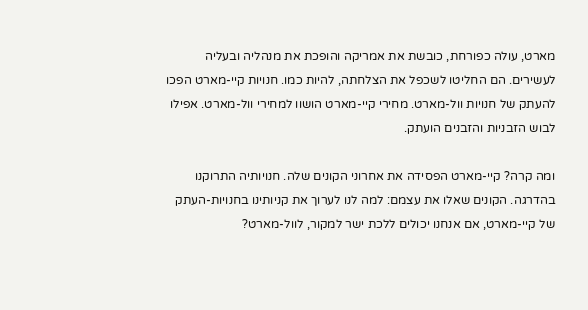מארט, עולה כפורחת, כובשת את אמריקה והופכת את מנהליה ובעליה לעשירים. הם החליטו לשכפל את הצלחתה, להיות כמו. חנויות קיי-מארט הפכו להעתק של חנויות וול-מארט. מחירי קיי-מארט הושוו למחירי וול-מארט. אפילו לבוש הזבניות והזבנים הועתק.

ומה קרה? קיי-מארט הפסידה את אחרוני הקונים שלה. חנויותיה התרוקנו בהדרגה. הקונים שאלו את עצמם: למה לנו לערוך את קניותינו בחנויות-העתק של קיי-מארט, אם אנחנו יכולים ללכת ישר למקור, לוול-מארט?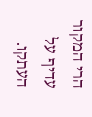הרי המקור עדיף על העתקו.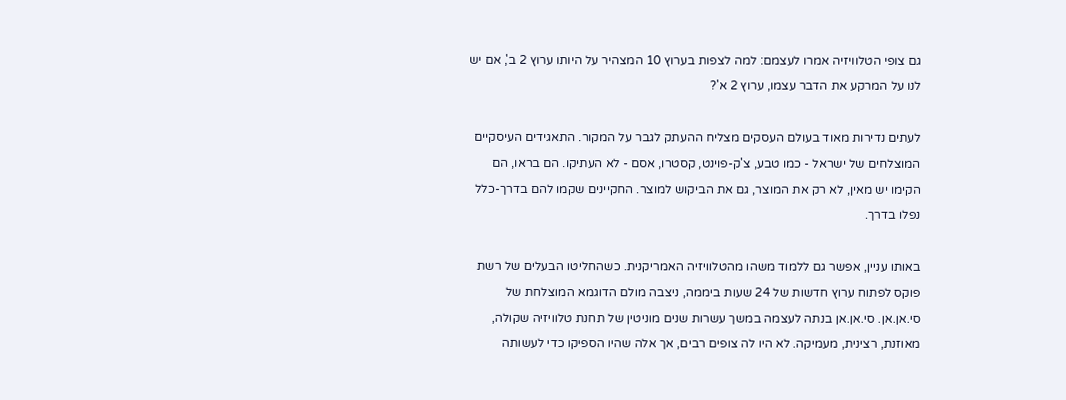גם צופי הטלוויזיה אמרו לעצמם: למה לצפות בערוץ 10 המצהיר על היותו ערוץ 2 ב', אם יש לנו על המרקע את הדבר עצמו, ערוץ 2 א'?

לעתים נדירות מאוד בעולם העסקים מצליח ההעתק לגבר על המקור. התאגידים העיסקיים המוצלחים של ישראל - כמו טבע, צ'ק-פוינט, קסטרו, אסם - לא העתיקו. הם בראו, הם הקימו יש מאין, לא רק את המוצר, גם את הביקוש למוצר. החקיינים שקמו להם בדרך-כלל נפלו בדרך.

באותו עניין, אפשר גם ללמוד משהו מהטלוויזיה האמריקנית. כשהחליטו הבעלים של רשת פוקס לפתוח ערוץ חדשות של 24 שעות ביממה, ניצבה מולם הדוגמא המוצלחת של סי.אן.אן. סי.אן.אן בנתה לעצמה במשך עשרות שנים מוניטין של תחנת טלוויזיה שקולה, מאוזנת, רצינית, מעמיקה. לא היו לה צופים רבים, אך אלה שהיו הספיקו כדי לעשותה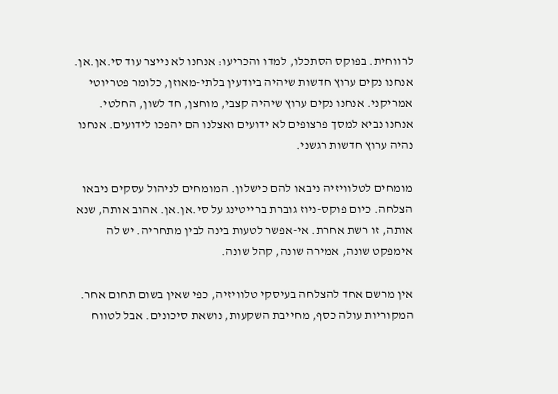לרווחית. בפוקס הסתכלו, למדו והכריעו: אנחנו לא נייצר עוד סי.אן.אן. אנחנו נקים ערוץ חדשות שיהיה ביודעין בלתי-מאוזן, כלומר פטריוטי אמריקני. אנחנו נקים ערוץ שיהיה קצבי, מוחצן, חד לשון, החלטי. אנחנו נביא למסך פרצופים לא ידועים ואצלנו הם יהפכו לידועים. אנחנו נהיה ערוץ חדשות רגשני.

מומחים לטלוויזיה ניבאו להם כישלון. המומחים לניהול עסקים ניבאו הצלחה. כיום פוקס-ניוז גוברת ברייטינג על סי.אן.אן. אהוב אותה, שנא אותה, זו רשת אחרת. אי-אפשר לטעות בינה לבין מתחריה. יש לה אימפקט שונה, אמירה שונה, קהל שונה.

אין מרשם אחד להצלחה בעיסקי טלוויזיה, כפי שאין בשום תחום אחר. המקוריות עולה כסף, מחייבת השקעות, נושאת סיכונים. אבל לטווח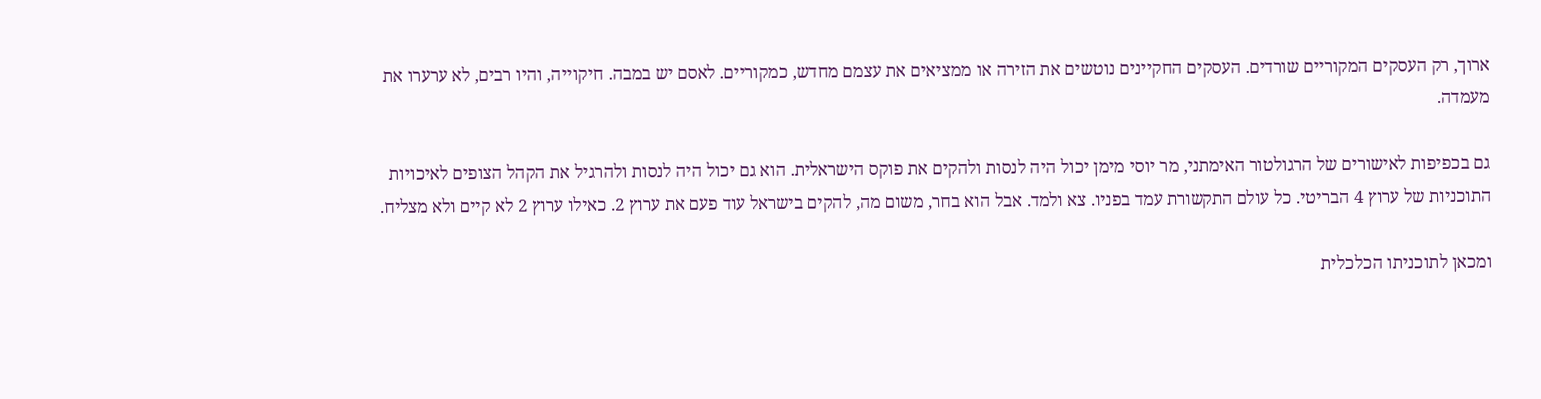ארוך, רק העסקים המקוריים שורדים. העסקים החקיינים נוטשים את הזירה או ממציאים את עצמם מחדש, כמקוריים. לאסם יש במבה. חיקוייה, והיו רבים, לא ערערו את מעמדה.

גם בכפיפות לאישורים של הרגולטור האימתני, מר יוסי מימן יכול היה לנסות ולהקים את פוקס הישראלית. הוא גם יכול היה לנסות ולהרגיל את הקהל הצופים לאיכויות התוכניות של ערוץ 4 הבריטי. כל עולם התקשורת עמד בפניו. צא ולמד. אבל הוא בחר, משום מה, להקים בישראל עוד פעם את ערוץ 2. כאילו ערוץ 2 לא קיים ולא מצליח.

ומכאן לתוכניתו הכלכלית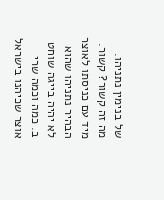של בנימין נתניהו. מה זה קשור? קשור. מיד עם כניסתו לאוצר הבהיר נתניהו שהוא לא יהיה בייגה שוחט ב. כמה וכמה שרי אוצר שכיהנו בישראל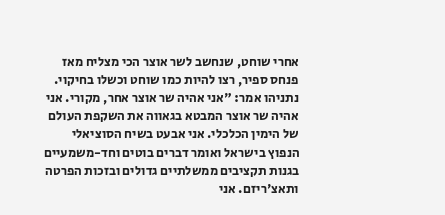אחרי שוחט, שנחשב לשר אוצר הכי מצליח מאז פנחס ספיר, רצו להיות כמו שוחט וכשלו בחיקוי. נתניהו אמר: "אני אהיה שר אוצר אחר, מקורי. אני אהיה שר אוצר המבטא בגאווה את השקפת העולם של הימין הכלכלי. אני אבעט בשיח הסוציאלי הנפוץ בישראל ואומר דברים בוטים וחד-משמעיים בגנות תקציבים ממשלתיים גדולים ובזכות הפרטה ותאצ'ריזם. אני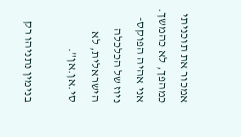אמכור את תוכניתי כמהפך, לא כהמשך. אני אהיה הפוקס-ניוז של הכלכלה הישראלית, לא סי.אן.אן".

בנימין נתניהו רק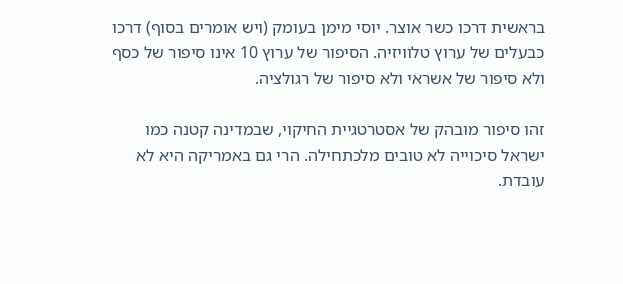בראשית דרכו כשר אוצר. יוסי מימן בעומק (ויש אומרים בסוף) דרכו כבעלים של ערוץ טלוויזיה. הסיפור של ערוץ 10 אינו סיפור של כסף ולא סיפור של אשראי ולא סיפור של רגולציה.

זהו סיפור מובהק של אסטרטגיית החיקוי, שבמדינה קטנה כמו ישראל סיכוייה לא טובים מלכתחילה. הרי גם באמריקה היא לא עובדת.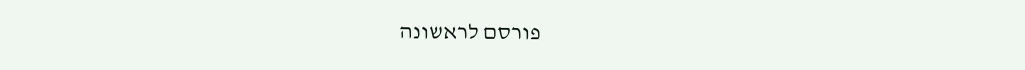פורסם לראשונה